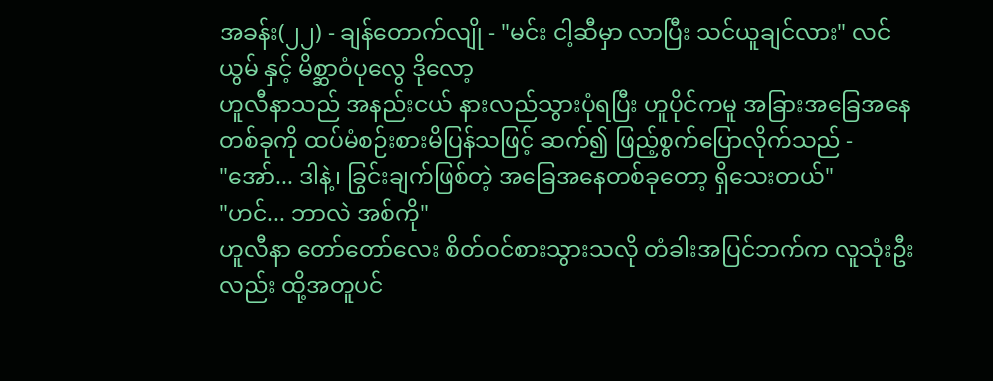အခန်း(၂၂) - ချန်တောက်လျို - "မင်း ငါ့ဆီမှာ လာပြီး သင်ယူချင်လား" လင်ယွမ် နှင့် မိစ္ဆာဝံပုလွေ ဒိုလော့
ဟူလီနာသည် အနည်းငယ် နားလည်သွားပုံရပြီး ဟူပိုင်ကမူ အခြားအခြေအနေတစ်ခုကို ထပ်မံစဉ်းစားမိပြန်သဖြင့် ဆက်၍ ဖြည့်စွက်ပြောလိုက်သည် -
"အော်... ဒါနဲ့၊ ခြွင်းချက်ဖြစ်တဲ့ အခြေအနေတစ်ခုတော့ ရှိသေးတယ်"
"ဟင်... ဘာလဲ အစ်ကို"
ဟူလီနာ တော်တော်လေး စိတ်ဝင်စားသွားသလို တံခါးအပြင်ဘက်က လူသုံးဦးလည်း ထို့အတူပင်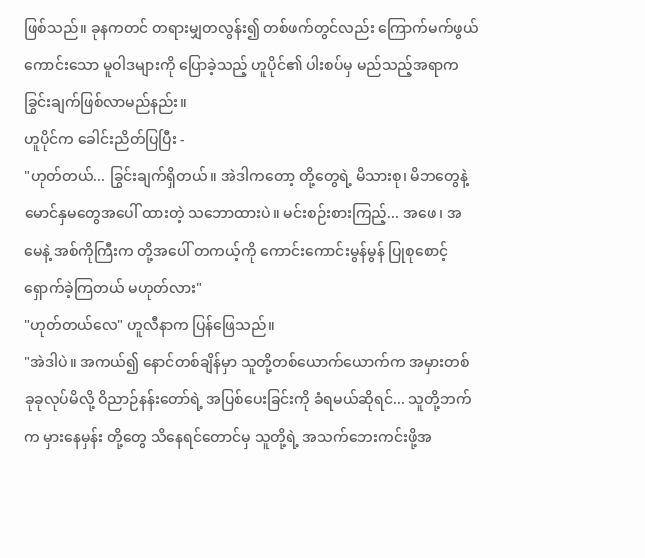ဖြစ်သည်။ ခုနကတင် တရားမျှတလွန်း၍ တစ်ဖက်တွင်လည်း ကြောက်မက်ဖွယ်ကောင်းသော မူဝါဒများကို ပြောခဲ့သည့် ဟူပိုင်၏ ပါးစပ်မှ မည်သည့်အရာက ခြွင်းချက်ဖြစ်လာမည်နည်း။
ဟူပိုင်က ခေါင်းညိတ်ပြပြီး -
"ဟုတ်တယ်... ခြွင်းချက်ရှိတယ်။ အဲဒါကတော့ တို့တွေရဲ့ မိသားစု၊ မိဘတွေနဲ့ မောင်နှမတွေအပေါ် ထားတဲ့ သဘောထားပဲ။ မင်းစဉ်းစားကြည့်... အဖေ၊ အမေနဲ့ အစ်ကိုကြီးက တို့အပေါ် တကယ့်ကို ကောင်းကောင်းမွန်မွန် ပြုစုစောင့်ရှောက်ခဲ့ကြတယ် မဟုတ်လား"
"ဟုတ်တယ်လေ" ဟူလီနာက ပြန်ဖြေသည်။
"အဲဒါပဲ။ အကယ်၍ နောင်တစ်ချိန်မှာ သူတို့တစ်ယောက်ယောက်က အမှားတစ်ခုခုလုပ်မိလို့ ဝိညာဉ်နန်းတော်ရဲ့ အပြစ်ပေးခြင်းကို ခံရမယ်ဆိုရင်... သူတို့ဘက်က မှားနေမှန်း တို့တွေ သိနေရင်တောင်မှ သူတို့ရဲ့ အသက်ဘေးကင်းဖို့အ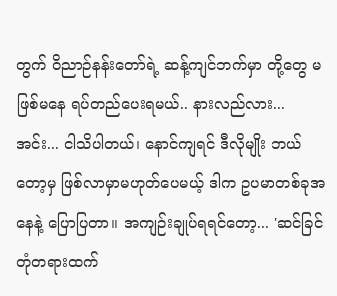တွက် ဝိညာဉ်နန်းတော်ရဲ့ ဆန့်ကျင်ဘက်မှာ တို့တွေ မဖြစ်မနေ ရပ်တည်ပေးရမယ်.. နားလည်လား... အင်း... ငါသိပါတယ်၊ နောင်ကျရင် ဒီလိုမျိုး ဘယ်တော့မှ ဖြစ်လာမှာမဟုတ်ပေမယ့် ဒါက ဥပမာတစ်ခုအနေနဲ့ ပြောပြတာ။ အကျဉ်းချုပ်ရရင်တော့... 'ဆင်ခြင်တုံတရားထက်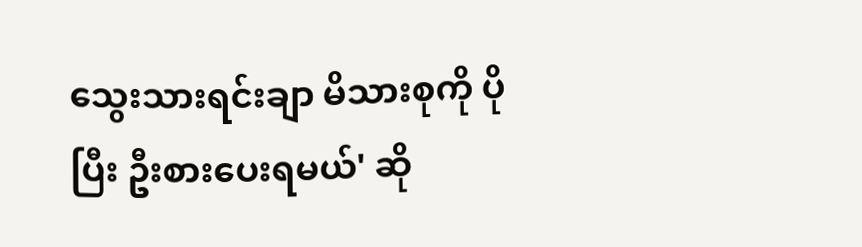သွေးသားရင်းချာ မိသားစုကို ပိုပြီး ဦးစားပေးရမယ်' ဆို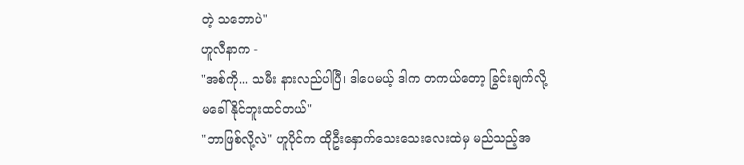တဲ့ သဘောပဲ"
ဟူလီနာက -
"အစ်ကို... သမီး နားလည်ပါပြီ၊ ဒါပေမယ့် ဒါက တကယ်တော့ ခြွင်းချက်လို့ မခေါ်နိုင်ဘူးထင်တယ်"
"ဘာဖြစ်လို့လဲ" ဟူပိုင်က ထိုဦးနှောက်သေးသေးလေးထဲမှ မည်သည့်အ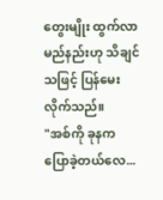တွေးမျိုး ထွက်လာမည်နည်းဟု သိချင်သဖြင့် ပြန်မေးလိုက်သည်။
"အစ်ကို ခုနက ပြောခဲ့တယ်လေ...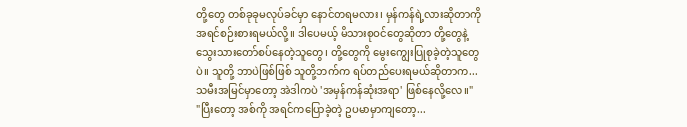တို့တွေ တစ်ခုခုမလုပ်ခင်မှာ နောင်တရမလား၊ မှန်ကန်ရဲ့လားဆိုတာကို အရင်စဉ်းစားရမယ်လို့။ ဒါပေမယ့် မိသားစုဝင်တွေဆိုတာ တို့တွေနဲ့ သွေးသားတော်စပ်နေတဲ့သူတွေ၊ တို့တွေကို မွေးကျွေးပြုစုခဲ့တဲ့သူတွေပဲ။ သူတို့ ဘာပဲဖြစ်ဖြစ် သူတို့ဘက်က ရပ်တည်ပေးရမယ်ဆိုတာက... သမီးအမြင်မှာတော့ အဲဒါကပဲ 'အမှန်ကန်ဆုံးအရာ' ဖြစ်နေလို့လေ။"
"ပြီးတော့ အစ်ကို အရင်ကပြောခဲ့တဲ့ ဥပမာမှာကျတော့...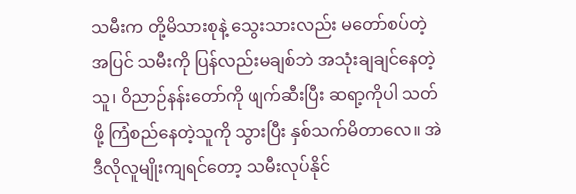သမီးက တို့မိသားစုနဲ့ သွေးသားလည်း မတော်စပ်တဲ့အပြင် သမီးကို ပြန်လည်းမချစ်ဘဲ အသုံးချချင်နေတဲ့သူ၊ ဝိညာဉ်နန်းတော်ကို ဖျက်ဆီးပြီး ဆရာ့ကိုပါ သတ်ဖို့ ကြံစည်နေတဲ့သူကို သွားပြီး နှစ်သက်မိတာလေ။ အဲဒီလိုလူမျိုးကျရင်တော့ သမီးလုပ်နိုင်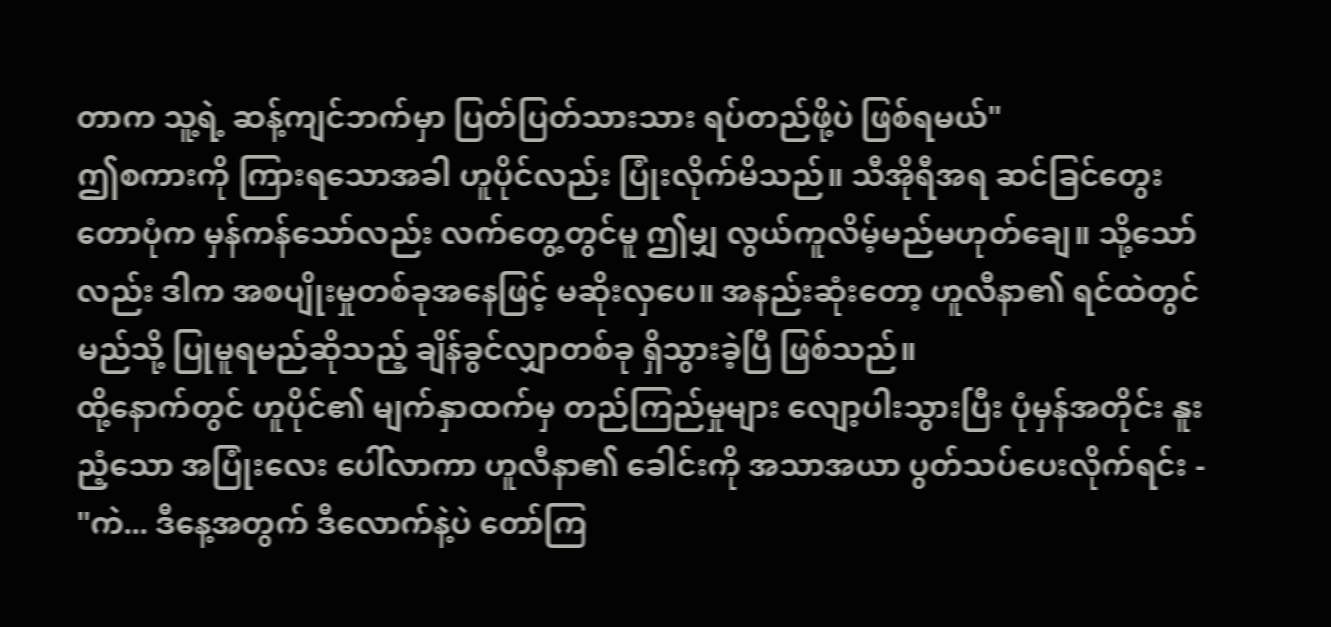တာက သူ့ရဲ့ ဆန့်ကျင်ဘက်မှာ ပြတ်ပြတ်သားသား ရပ်တည်ဖို့ပဲ ဖြစ်ရမယ်"
ဤစကားကို ကြားရသောအခါ ဟူပိုင်လည်း ပြုံးလိုက်မိသည်။ သီအိုရီအရ ဆင်ခြင်တွေးတောပုံက မှန်ကန်သော်လည်း လက်တွေ့တွင်မူ ဤမျှ လွယ်ကူလိမ့်မည်မဟုတ်ချေ။ သို့သော်လည်း ဒါက အစပျိုးမှုတစ်ခုအနေဖြင့် မဆိုးလှပေ။ အနည်းဆုံးတော့ ဟူလီနာ၏ ရင်ထဲတွင် မည်သို့ ပြုမူရမည်ဆိုသည့် ချိန်ခွင်လျှာတစ်ခု ရှိသွားခဲ့ပြီ ဖြစ်သည်။
ထို့နောက်တွင် ဟူပိုင်၏ မျက်နှာထက်မှ တည်ကြည်မှုများ လျော့ပါးသွားပြီး ပုံမှန်အတိုင်း နူးညံ့သော အပြုံးလေး ပေါ်လာကာ ဟူလီနာ၏ ခေါင်းကို အသာအယာ ပွတ်သပ်ပေးလိုက်ရင်း -
"ကဲ... ဒီနေ့အတွက် ဒီလောက်နဲ့ပဲ တော်ကြ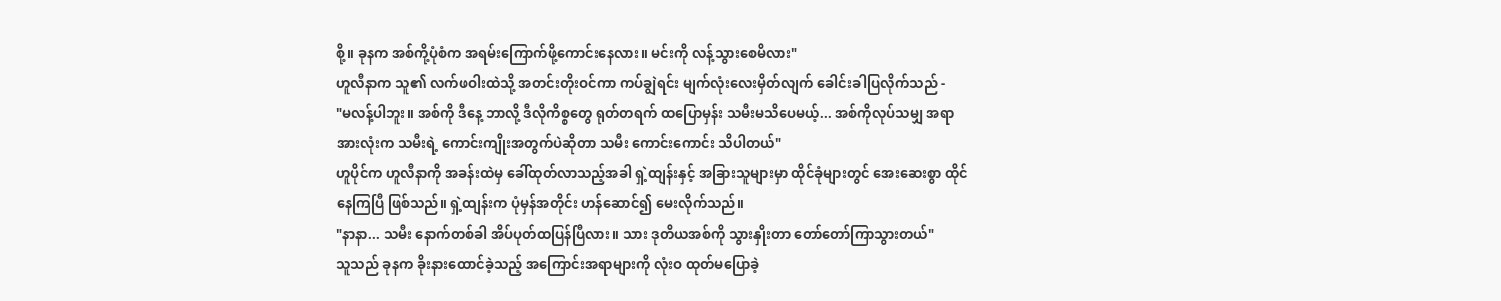စို့။ ခုနက အစ်ကို့ပုံစံက အရမ်းကြောက်ဖို့ကောင်းနေလား။ မင်းကို လန့်သွားစေမိလား"
ဟူလီနာက သူ၏ လက်ဖဝါးထဲသို့ အတင်းတိုးဝင်ကာ ကပ်ချွဲရင်း မျက်လုံးလေးမှိတ်လျက် ခေါင်းခါပြလိုက်သည် -
"မလန့်ပါဘူး။ အစ်ကို ဒီနေ့ ဘာလို့ ဒီလိုကိစ္စတွေ ရုတ်တရက် ထပြောမှန်း သမီးမသိပေမယ့်... အစ်ကိုလုပ်သမျှ အရာအားလုံးက သမီးရဲ့ ကောင်းကျိုးအတွက်ပဲဆိုတာ သမီး ကောင်းကောင်း သိပါတယ်"
ဟူပိုင်က ဟူလီနာကို အခန်းထဲမှ ခေါ်ထုတ်လာသည့်အခါ ရှဲ့ထျန်းနှင့် အခြားသူများမှာ ထိုင်ခုံများတွင် အေးဆေးစွာ ထိုင်နေကြပြီ ဖြစ်သည်။ ရှဲ့ထျန်းက ပုံမှန်အတိုင်း ဟန်ဆောင်၍ မေးလိုက်သည်။
"နာနာ... သမီး နောက်တစ်ခါ အိပ်ပုတ်ထပြန်ပြီလား။ သား ဒုတိယအစ်ကို သွားနှိုးတာ တော်တော်ကြာသွားတယ်"
သူသည် ခုနက ခိုးနားထောင်ခဲ့သည့် အကြောင်းအရာများကို လုံးဝ ထုတ်မပြောခဲ့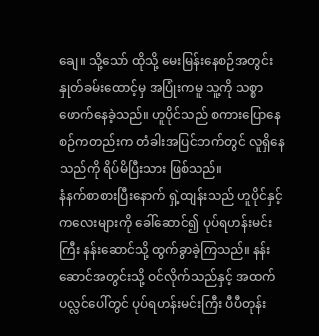ချေ။ သို့သော် ထိုသို့ မေးမြန်းနေစဉ်အတွင်း နှုတ်ခမ်းထောင့်မှ အပြုံးကမူ သူ့ကို သစ္စာဖောက်နေခဲ့သည်။ ဟူပိုင်သည် စကားပြောနေစဉ်ကတည်းက တံခါးအပြင်ဘက်တွင် လူရှိနေသည်ကို ရိပ်မိပြီးသား ဖြစ်သည်။
နံနက်စာစားပြီးနောက် ရှဲ့ထျန်းသည် ဟူပိုင်နှင့် ကလေးများကို ခေါ်ဆောင်၍ ပုပ်ရဟန်းမင်းကြီး နန်းဆောင်သို့ ထွက်ခွာခဲ့ကြသည်။ နန်းဆောင်အတွင်းသို့ ဝင်လိုက်သည်နှင့် အထက်ပလ္လင်ပေါ်တွင် ပုပ်ရဟန်းမင်းကြီး ပီပီတုန်း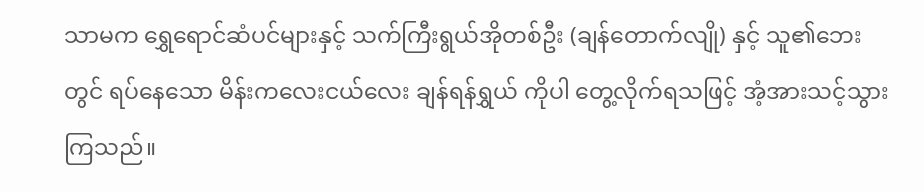သာမက ရွှေရောင်ဆံပင်များနှင့် သက်ကြီးရွယ်အိုတစ်ဦး (ချန်တောက်လျို) နှင့် သူ၏ဘေးတွင် ရပ်နေသော မိန်းကလေးငယ်လေး ချန်ရန်ရွှယ် ကိုပါ တွေ့လိုက်ရသဖြင့် အံ့အားသင့်သွားကြသည်။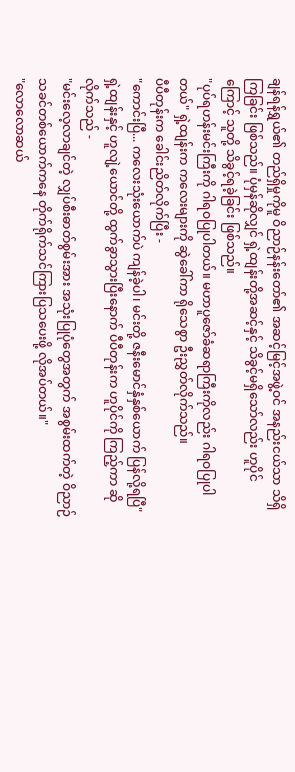ချန်ရန်ရွှယ်၏ တည်ရှိမှုကိုမူ ဝိညာဉ်နန်းတော်၏ အဆင့်မြင့်အဖွဲ့ဝင် အနည်းငယ်သာ သိရှိကြခြင်း ဖြစ်သည်။ ပုံမှန်ဆိုလျှင် ရှဲ့ထျန်းတို့အဆင့်နှင့် သိခွင့်မရှိသော်လည်း ဟူပိုင်ကြောင့် သူတို့ သိခွင့်ရခဲ့ခြင်း ဖြစ်သည်။
"ပုပ်ရဟန်းမင်းကြီးကို ဂါရဝပြုပါတယ်။ မဟာပူဇော်ခံဆရာကြီးကိုလည်း ဂါရဝပြုပါတယ်" ရှဲ့ထျန်းက ကလေးများကို ဆွဲခေါ်ကာ ရိုသေစွာ ဦးညွှတ်လိုက်သည်။
ပီပီတုန်းက ခေါင်းညိတ်လိုက်ပြီး -
"ကောင်းပြီ... ကလေးသုံးယောက်ပဲ ကျန်ခဲ့ပါ၊ မင်းတို့ ဇနီးမောင်နှံနှစ်ယောက် ပြန်လို့ရပြီ"
ရှဲ့ထျန်းနှင့် ဟူလျဲ့ယောင်တို့ ထွက်ခွာသွားပြီးနောက် ပီပီတုန်းက ဟူပိုင်ကို ကြည့်ကာ ဆိုလိုက်သည် -
"မင်းလေ့လာချင်တဲ့ လျှပ်စီးဓာတ်စွမ်းအား အသုံးပြုပုံတွေအတွက် အစွမ်းထက်တဲ့ ဝိညာဉ်သခင်တစ်ယောက်ကနေ တိုက်ရိုက်သင်ကြားပြသပေးဖို့ လိုအပ်တယ်။"
"လောလောဆယ်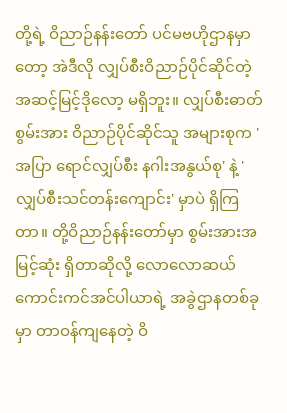တို့ရဲ့ ဝိညာဉ်နန်းတော် ပင်မဗဟိုဌာနမှာတော့ အဲဒီလို လျှပ်စီးဝိညာဉ်ပိုင်ဆိုင်တဲ့ အဆင့်မြင့်ဒိုလော့ မရှိဘူး။ လျှပ်စီးဓာတ်စွမ်းအား ဝိညာဉ်ပိုင်ဆိုင်သူ အများစုက 'အပြာ ရောင်လျှပ်စီး နဂါးအနွယ်စု' နဲ့ 'လျှပ်စီးသင်တန်းကျောင်း' မှာပဲ ရှိကြတာ။ တို့ဝိညာဉ်နန်းတော်မှာ စွမ်းအားအမြင့်ဆုံး ရှိတာဆိုလို့ လောလောဆယ် ကောင်းကင်အင်ပါယာရဲ့ အခွဲဌာနတစ်ခုမှာ တာဝန်ကျနေတဲ့ ဝိ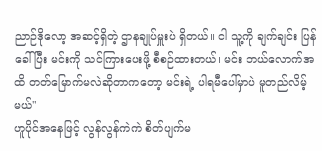ညာဉ်ဒိုလော့ အဆင့်ရှိတဲ့ ဌာနချုပ်မှူးပဲ ရှိတယ်။ ငါ သူ့ကို ချက်ချင်း ပြန်ခေါ်ပြီး မင်းကို သင်ကြားပေးဖို့ စီစဉ်ထားတယ်၊ မင်း ဘယ်လောက်အထိ တတ်မြောက်မလဲဆိုတာကတော့ မင်းရဲ့ ပါရမီပေါ်မှာပဲ မူတည်လိမ့်မယ်"
ဟူပိုင်အနေဖြင့် လွန်လွန်ကဲကဲ စိတ်ပျက်မ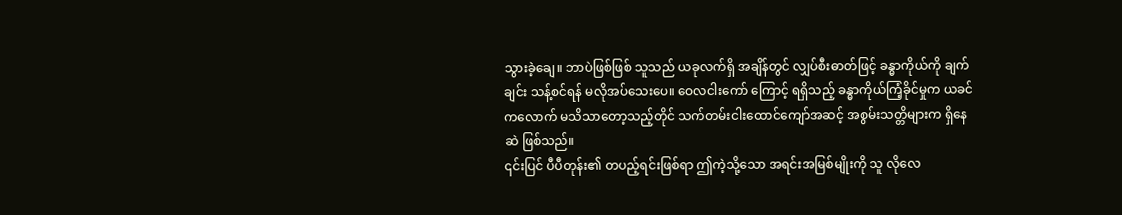သွားခဲ့ချေ။ ဘာပဲဖြစ်ဖြစ် သူသည် ယခုလက်ရှိ အချိန်တွင် လျှပ်စီးဓာတ်ဖြင့် ခန္ဓာကိုယ်ကို ချက်ချင်း သန့်စင်ရန် မလိုအပ်သေးပေ။ ဝေလငါးကော် ကြောင့် ရရှိသည့် ခန္ဓာကိုယ်ကြံ့ခိုင်မှုက ယခင်ကလောက် မသိသာတော့သည့်တိုင် သက်တမ်းငါးထောင်ကျော်အဆင့် အစွမ်းသတ္တိများက ရှိနေဆဲ ဖြစ်သည်။
၎င်းပြင် ပီပီတုန်း၏ တပည့်ရင်းဖြစ်ရာ ဤကဲ့သို့သော အရင်းအမြစ်မျိုးကို သူ လိုလေ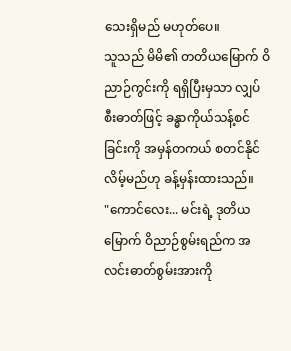သေးရှိမည် မဟုတ်ပေ။
သူသည် မိမိ၏ တတိယမြောက် ဝိညာဉ်ကွင်းကို ရရှိပြီးမှသာ လျှပ်စီးဓာတ်ဖြင့် ခန္ဓာကိုယ်သန့်စင်ခြင်းကို အမှန်တကယ် စတင်နိုင်လိမ့်မည်ဟု ခန့်မှန်းထားသည်။
"ကောင်လေး... မင်းရဲ့ ဒုတိယမြောက် ဝိညာဉ်စွမ်းရည်က အလင်းဓာတ်စွမ်းအားကို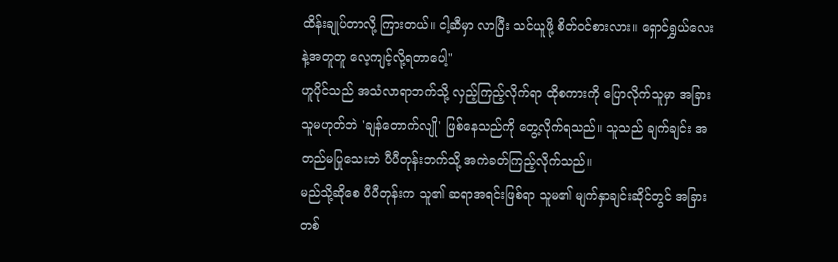ထိန်းချုပ်တာလို့ ကြားတယ်။ ငါ့ဆီမှာ လာပြီး သင်ယူဖို့ စိတ်ဝင်စားလား။ ရှောင်ရွှယ်လေးနဲ့အတူတူ လေ့ကျင့်လို့ရတာပေါ့"
ဟူပိုင်သည် အသံလာရာဘက်သို့ လှည့်ကြည့်လိုက်ရာ ထိုစကားကို ပြောလိုက်သူမှာ အခြားသူမဟုတ်ဘဲ 'ချန်တောက်လျို' ဖြစ်နေသည်ကို တွေ့လိုက်ရသည်။ သူသည် ချက်ချင်း အတည်မပြုသေးဘဲ ပီပီတုန်းဘက်သို့ အကဲခတ်ကြည့်လိုက်သည်။
မည်သို့ဆိုစေ ပီပီတုန်းက သူ၏ ဆရာအရင်းဖြစ်ရာ သူမ၏ မျက်နှာချင်းဆိုင်တွင် အခြားတစ်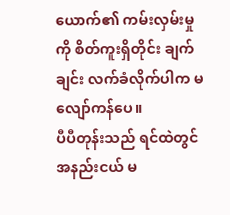ယောက်၏ ကမ်းလှမ်းမှုကို စိတ်ကူးရှိတိုင်း ချက်ချင်း လက်ခံလိုက်ပါက မလျော်ကန်ပေ။
ပီပီတုန်းသည် ရင်ထဲတွင် အနည်းငယ် မ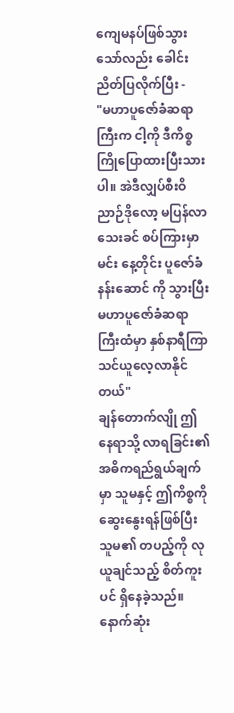ကျေမနပ်ဖြစ်သွားသော်လည်း ခေါင်းညိတ်ပြလိုက်ပြီး -
"မဟာပူဇော်ခံဆရာကြီးက ငါ့ကို ဒီကိစ္စ ကြိုပြောထားပြီးသားပါ။ အဲဒီလျှပ်စီးဝိညာဉ်ဒိုလော့ မပြန်လာသေးခင် စပ်ကြားမှာ မင်း နေ့တိုင်း ပူဇော်ခံနန်းဆောင် ကို သွားပြီး မဟာပူဇော်ခံဆရာကြီးထံမှာ နှစ်နာရီကြာ သင်ယူလေ့လာနိုင်တယ်"
ချန်တောက်လျို ဤနေရာသို့ လာရခြင်း၏ အဓိကရည်ရွယ်ချက်မှာ သူမနှင့် ဤကိစ္စကို ဆွေးနွေးရန်ဖြစ်ပြီး သူမ၏ တပည့်ကို လုယူချင်သည့် စိတ်ကူးပင် ရှိနေခဲ့သည်။ နောက်ဆုံး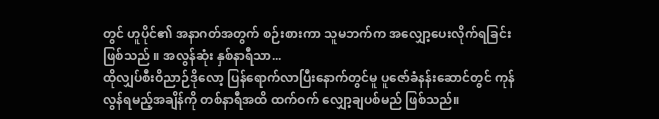တွင် ဟူပိုင်၏ အနာဂတ်အတွက် စဉ်းစားကာ သူမဘက်က အလျှော့ပေးလိုက်ရခြင်း ဖြစ်သည် ။ အလွန်ဆုံး နှစ်နာရီသာ...
ထိုလျှပ်စီးဝိညာဉ်ဒိုလော့ ပြန်ရောက်လာပြီးနောက်တွင်မူ ပူဇော်ခံနန်းဆောင်တွင် ကုန်လွန်ရမည့်အချိန်ကို တစ်နာရီအထိ ထက်ဝက် လျှော့ချပစ်မည် ဖြစ်သည်။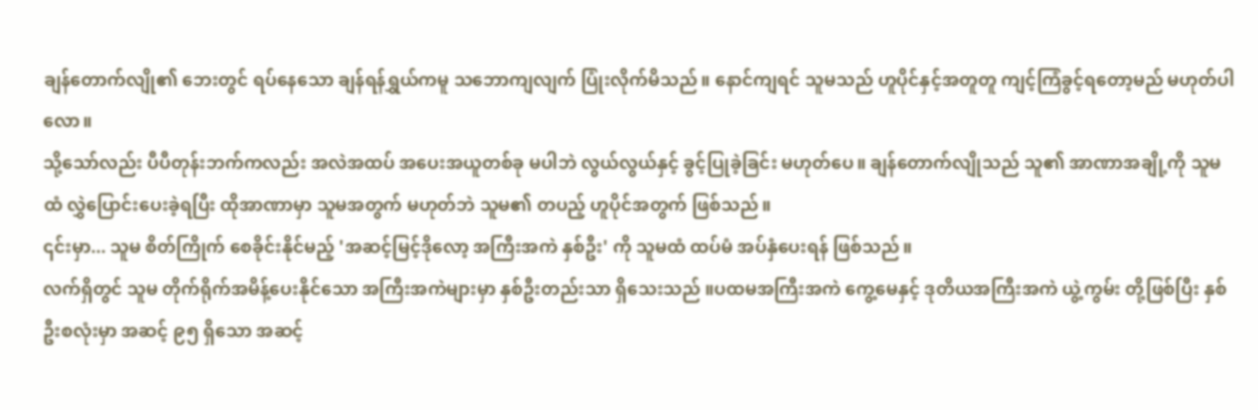ချန်တောက်လျို၏ ဘေးတွင် ရပ်နေသော ချန်ရန်ရွှယ်ကမူ သဘောကျလျက် ပြုံးလိုက်မိသည်။ နောင်ကျရင် သူမသည် ဟူပိုင်နှင့်အတူတူ ကျင့်ကြံခွင့်ရတော့မည် မဟုတ်ပါလော။
သို့သော်လည်း ပီပီတုန်းဘက်ကလည်း အလဲအထပ် အပေးအယူတစ်ခု မပါဘဲ လွယ်လွယ်နှင့် ခွင့်ပြုခဲ့ခြင်း မဟုတ်ပေ။ ချန်တောက်လျိုသည် သူ၏ အာဏာအချို့ကို သူမထံ လွှဲပြောင်းပေးခဲ့ရပြီး ထိုအာဏာမှာ သူမအတွက် မဟုတ်ဘဲ သူမ၏ တပည့် ဟူပိုင်အတွက် ဖြစ်သည်။
၎င်းမှာ... သူမ စိတ်ကြိုက် စေခိုင်းနိုင်မည့် 'အဆင့်မြင့်ဒိုလော့ အကြီးအကဲ နှစ်ဦး' ကို သူမထံ ထပ်မံ အပ်နှံပေးရန် ဖြစ်သည်။
လက်ရှိတွင် သူမ တိုက်ရိုက်အမိန့်ပေးနိုင်သော အကြီးအကဲများမှာ နှစ်ဦးတည်းသာ ရှိသေးသည် ။ပထမအကြီးအကဲ ကွေ့မေနှင့် ဒုတိယအကြီးအကဲ ယွဲ့ကွမ်း တို့ဖြစ်ပြီး နှစ်ဦးစလုံးမှာ အဆင့် ၉၅ ရှိသော အဆင့်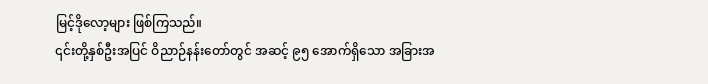မြင့်ဒိုလော့များ ဖြစ်ကြသည်။
၎င်းတို့နှစ်ဦးအပြင် ဝိညာဉ်နန်းတော်တွင် အဆင့် ၉၅ အောက်ရှိသော အခြားအ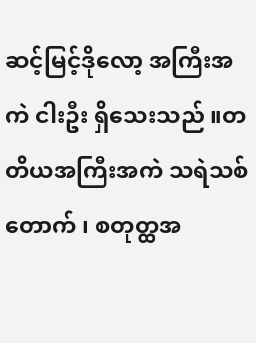ဆင့်မြင့်ဒိုလော့ အကြီးအကဲ ငါးဦး ရှိသေးသည် ။တတိယအကြီးအကဲ သရဲသစ်တောက် ၊ စတုတ္ထအ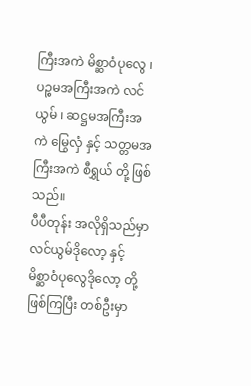ကြီးအကဲ မိစ္ဆာဝံပုလွေ ၊ ပဉ္စမအကြီးအကဲ လင်ယွမ် ၊ ဆဋ္ဌမအကြီးအကဲ မြွေလှံ နှင့် သတ္တမအကြီးအကဲ စီရွှယ် တို့ ဖြစ်သည်။
ပီပီတုန်း အလိုရှိသည်မှာ လင်ယွမ်ဒိုလော့ နှင့် မိစ္ဆာဝံပုလွေဒိုလော့ တို့ဖြစ်ကြပြီး တစ်ဦးမှာ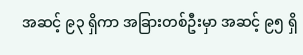အဆင့် ၉၃ ရှိကာ အခြားတစ်ဦးမှာ အဆင့် ၉၅ ရှိ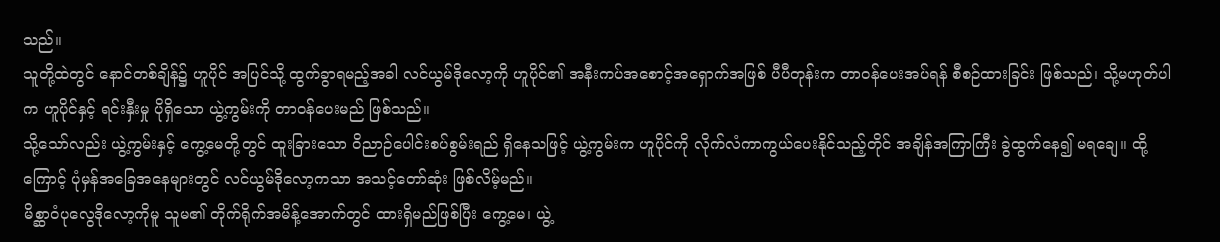သည်။
သူတို့ထဲတွင် နောင်တစ်ချိန်၌ ဟူပိုင် အပြင်သို့ ထွက်ခွာရမည့်အခါ လင်ယွမ်ဒိုလော့ကို ဟူပိုင်၏ အနီးကပ်အစောင့်အရှောက်အဖြစ် ပီပီတုန်းက တာဝန်ပေးအပ်ရန် စီစဉ်ထားခြင်း ဖြစ်သည်၊ သို့မဟုတ်ပါက ဟူပိုင်နှင့် ရင်းနှီးမှု ပိုရှိသော ယွဲ့ကွမ်းကို တာဝန်ပေးမည် ဖြစ်သည်။
သို့သော်လည်း ယွဲ့ကွမ်းနှင့် ကွေ့မေတို့တွင် ထူးခြားသော ဝိညာဉ်ပေါင်းစပ်စွမ်းရည် ရှိနေသဖြင့် ယွဲ့ကွမ်းက ဟူပိုင်ကို လိုက်လံကာကွယ်ပေးနိုင်သည့်တိုင် အချိန်အကြာကြီး ခွဲထွက်နေ၍ မရချေ။ ထို့ကြောင့် ပုံမှန်အခြေအနေများတွင် လင်ယွမ်ဒိုလော့ကသာ အသင့်တော်ဆုံး ဖြစ်လိမ့်မည်။
မိစ္ဆာဝံပုလွေဒိုလော့ကိုမူ သူမ၏ တိုက်ရိုက်အမိန့်အောက်တွင် ထားရှိမည်ဖြစ်ပြီး ကွေ့မေ၊ ယွဲ့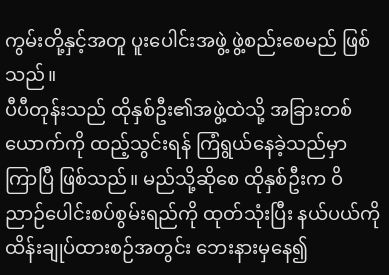ကွမ်းတို့နှင့်အတူ ပူးပေါင်းအဖွဲ့ ဖွဲ့စည်းစေမည် ဖြစ်သည်။
ပီပီတုန်းသည် ထိုနှစ်ဦး၏အဖွဲ့ထဲသို့ အခြားတစ်ယောက်ကို ထည့်သွင်းရန် ကြံရွယ်နေခဲ့သည်မှာ ကြာပြီ ဖြစ်သည်။ မည်သို့ဆိုစေ ထိုနှစ်ဦးက ဝိညာဉ်ပေါင်းစပ်စွမ်းရည်ကို ထုတ်သုံးပြီး နယ်ပယ်ကို ထိန်းချုပ်ထားစဉ်အတွင်း ဘေးနားမှနေ၍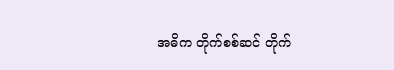အဓိက တိုက်စစ်ဆင် တိုက်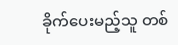ခိုက်ပေးမည့်သူ တစ်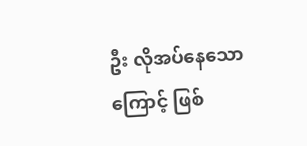ဦး လိုအပ်နေသောကြောင့် ဖြစ်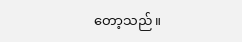တော့သည်။